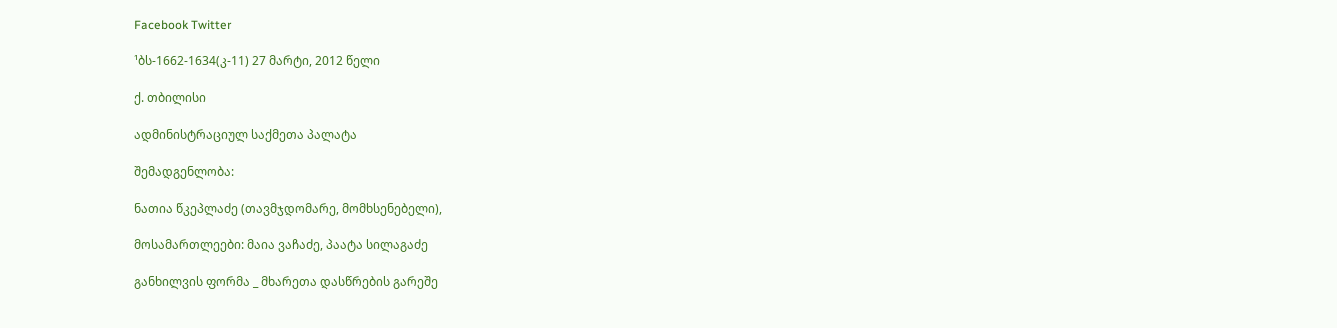Facebook Twitter

¹ბს-1662-1634(კ-11) 27 მარტი, 2012 წელი

ქ. თბილისი

ადმინისტრაციულ საქმეთა პალატა

შემადგენლობა:

ნათია წკეპლაძე (თავმჯდომარე, მომხსენებელი),

მოსამართლეები: მაია ვაჩაძე, პაატა სილაგაძე

განხილვის ფორმა _ მხარეთა დასწრების გარეშე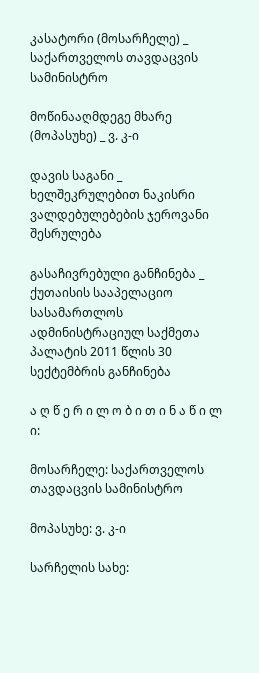კასატორი (მოსარჩელე) _ საქართველოს თავდაცვის სამინისტრო

მოწინააღმდეგე მხარე (მოპასუხე) _ ვ. კ-ი

დავის საგანი _ ხელშეკრულებით ნაკისრი ვალდებულებების ჯეროვანი შესრულება

გასაჩივრებული განჩინება _ ქუთაისის სააპელაციო სასამართლოს ადმინისტრაციულ საქმეთა პალატის 2011 წლის 30 სექტემბრის განჩინება

ა ღ წ ე რ ი ლ ო ბ ი თ ი ნ ა წ ი ლ ი:

მოსარჩელე: საქართველოს თავდაცვის სამინისტრო

მოპასუხე: ვ. კ-ი

სარჩელის სახე: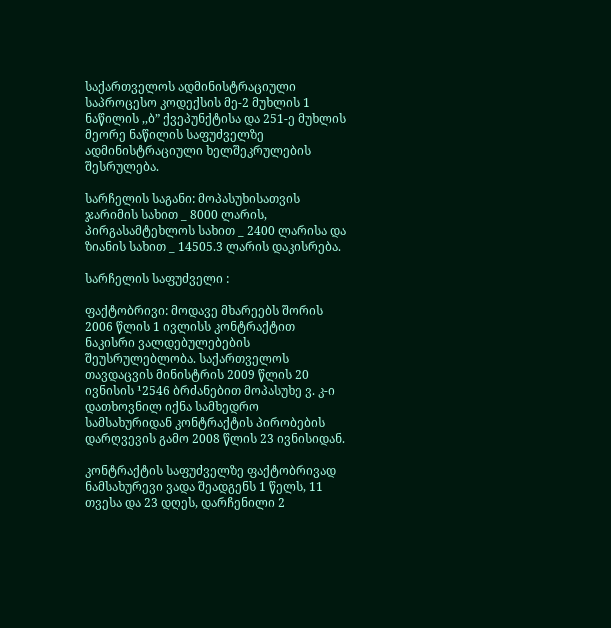საქართველოს ადმინისტრაციული საპროცესო კოდექსის მე-2 მუხლის 1 ნაწილის ,,ბ” ქვეპუნქტისა და 251-ე მუხლის მეორე ნაწილის საფუძველზე ადმინისტრაციული ხელშეკრულების შესრულება.

სარჩელის საგანი: მოპასუხისათვის ჯარიმის სახით _ 8000 ლარის, პირგასამტეხლოს სახით _ 2400 ლარისა და ზიანის სახით _ 14505.3 ლარის დაკისრება.

სარჩელის საფუძველი :

ფაქტობრივი: მოდავე მხარეებს შორის 2006 წლის 1 ივლისს კონტრაქტით ნაკისრი ვალდებულებების შეუსრულებლობა. საქართველოს თავდაცვის მინისტრის 2009 წლის 20 ივნისის ¹2546 ბრძანებით მოპასუხე ვ. კ-ი დათხოვნილ იქნა სამხედრო სამსახურიდან კონტრაქტის პირობების დარღვევის გამო 2008 წლის 23 ივნისიდან.

კონტრაქტის საფუძველზე ფაქტობრივად ნამსახურევი ვადა შეადგენს 1 წელს, 11 თვესა და 23 დღეს, დარჩენილი 2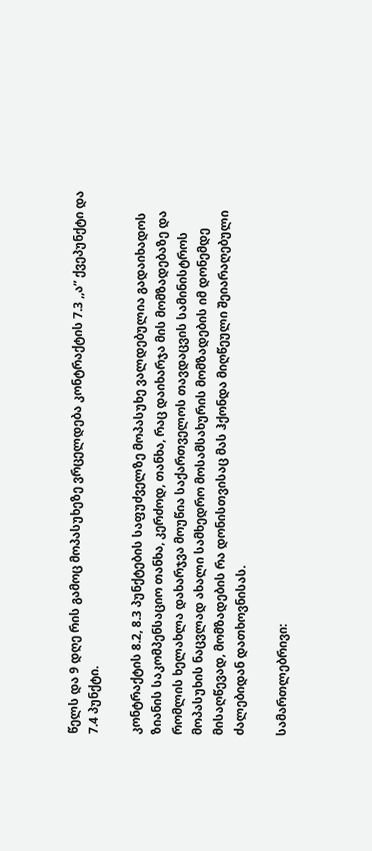წელს და 9 დღე რის გამოც მოპასუხეზე ვრცელდება კონტრაქტის 7.3 ,,ა” ქვეპუნქტი და 7.4 პუნქტი.

კონტრაქტის 8.2, 8.3 პუნქტების საფუძველზე მოპასუხე ვალდებულია გადაიხადოს ზიანის საკომპენსაციო თანხა, კერძოდ, თანხა, რაც დაიხარჯა მის მომზადებაზე და რომლის ხელახლა დახარჯვა მოუწია საქართველოს თავდაცვის სამინისტროს მოპასუხის ნაცვლად ახალი სამხედრო მოსამსახურის მომზადების იმ დონემდე მისაღწევად, მომზადების რა დონისთვისაც მას ჰქონდა მიღწეული შეიარაღებული ძალებიდან დათხოვნისას.

სამართლებრივი: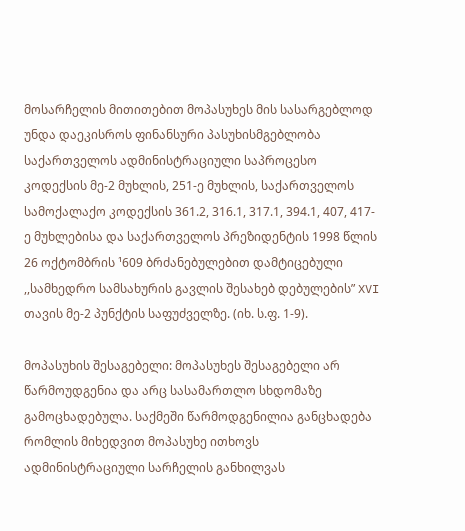მოსარჩელის მითითებით მოპასუხეს მის სასარგებლოდ უნდა დაეკისროს ფინანსური პასუხისმგებლობა საქართველოს ადმინისტრაციული საპროცესო კოდექსის მე-2 მუხლის, 251-ე მუხლის, საქართველოს სამოქალაქო კოდექსის 361.2, 316.1, 317.1, 394.1, 407, 417-ე მუხლებისა და საქართველოს პრეზიდენტის 1998 წლის 26 ოქტომბრის ¹609 ბრძანებულებით დამტიცებული ,,სამხედრო სამსახურის გავლის შესახებ დებულების” XVI თავის მე-2 პუნქტის საფუძველზე. (იხ. ს.ფ. 1-9).

მოპასუხის შესაგებელი: მოპასუხეს შესაგებელი არ წარმოუდგენია და არც სასამართლო სხდომაზე გამოცხადებულა. საქმეში წარმოდგენილია განცხადება რომლის მიხედვით მოპასუხე ითხოვს ადმინისტრაციული სარჩელის განხილვას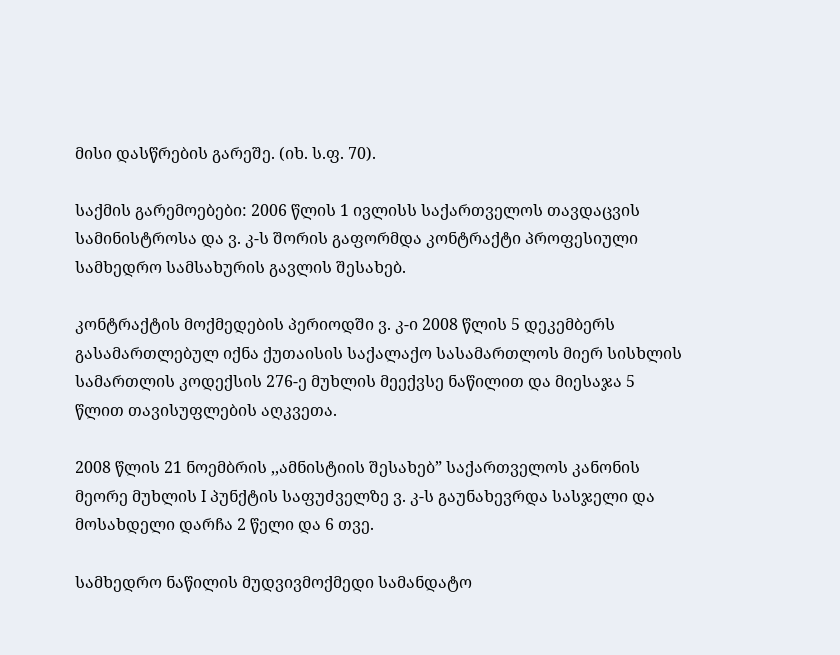მისი დასწრების გარეშე. (იხ. ს.ფ. 70).

საქმის გარემოებები: 2006 წლის 1 ივლისს საქართველოს თავდაცვის სამინისტროსა და ვ. კ-ს შორის გაფორმდა კონტრაქტი პროფესიული სამხედრო სამსახურის გავლის შესახებ.

კონტრაქტის მოქმედების პერიოდში ვ. კ-ი 2008 წლის 5 დეკემბერს გასამართლებულ იქნა ქუთაისის საქალაქო სასამართლოს მიერ სისხლის სამართლის კოდექსის 276-ე მუხლის მეექვსე ნაწილით და მიესაჯა 5 წლით თავისუფლების აღკვეთა.

2008 წლის 21 ნოემბრის ,,ამნისტიის შესახებ” საქართველოს კანონის მეორე მუხლის I პუნქტის საფუძველზე ვ. კ-ს გაუნახევრდა სასჯელი და მოსახდელი დარჩა 2 წელი და 6 თვე.

სამხედრო ნაწილის მუდვივმოქმედი სამანდატო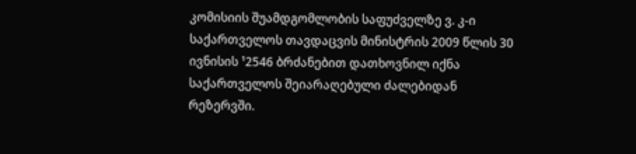კომისიის შუამდგომლობის საფუძველზე ვ. კ-ი საქართველოს თავდაცვის მინისტრის 2009 წლის 30 ივნისის ¹2546 ბრძანებით დათხოვნილ იქნა საქართველოს შეიარაღებული ძალებიდან რეზერვში.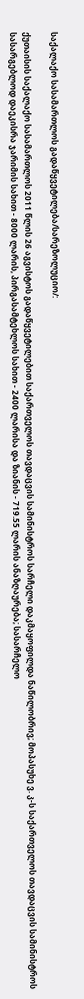საქალაქო სასამართლოს გადაწყვეტილება/სარეზოლუციო/:

ქუთაისის საქალაქო სასამართლოს 2011 წლის 26 აგვისტოს გადაწყვეტილებით საქართველოს თავდაცვის სამინისტროს სარჩელი დაკმაყოფილდა ნაწილობრივ; მოპასუხე ვ. კ-ს საქართველოს თავდაცვის სამინისტროს სასარგებლოდ დაეკისრა ჯარიმის სახით - 8000 ლარის, პირგასამტეხლოს სახით - 2400 ლარისა და ზიანის - 719.55 ლარის ანაზღაურება; სასარჩელო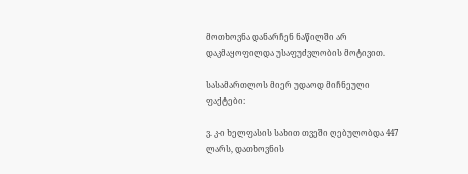მოთხოვნა დანარჩენ ნაწილში არ დაკმაყოფილდა უსაფუძვლობის მოტივით.

სასამართლოს მიერ უდაოდ მიჩნეული ფაქტები:

ვ. კ-ი ხელფასის სახით თვეში ღებულობდა 447 ლარს, დათხოვნის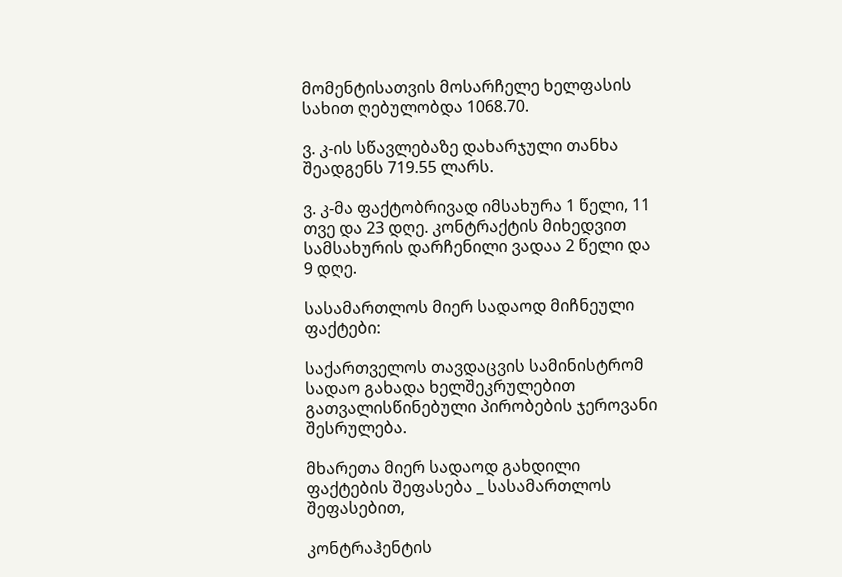მომენტისათვის მოსარჩელე ხელფასის სახით ღებულობდა 1068.70.

ვ. კ-ის სწავლებაზე დახარჯული თანხა შეადგენს 719.55 ლარს.

ვ. კ-მა ფაქტობრივად იმსახურა 1 წელი, 11 თვე და 23 დღე. კონტრაქტის მიხედვით სამსახურის დარჩენილი ვადაა 2 წელი და 9 დღე.

სასამართლოს მიერ სადაოდ მიჩნეული ფაქტები:

საქართველოს თავდაცვის სამინისტრომ სადაო გახადა ხელშეკრულებით გათვალისწინებული პირობების ჯეროვანი შესრულება.

მხარეთა მიერ სადაოდ გახდილი ფაქტების შეფასება _ სასამართლოს შეფასებით,

კონტრაჰენტის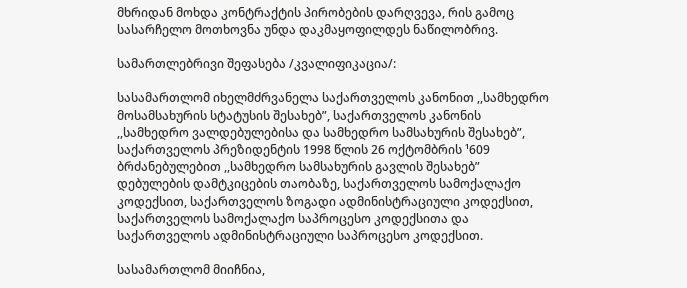მხრიდან მოხდა კონტრაქტის პირობების დარღვევა, რის გამოც სასარჩელო მოთხოვნა უნდა დაკმაყოფილდეს ნაწილობრივ.

სამართლებრივი შეფასება /კვალიფიკაცია/:

სასამართლომ იხელმძრვანელა საქართველოს კანონით ,,სამხედრო მოსამსახურის სტატუსის შესახებ”, საქართველოს კანონის ,,სამხედრო ვალდებულებისა და სამხედრო სამსახურის შესახებ”, საქართველოს პრეზიდენტის 1998 წლის 26 ოქტომბრის ¹609 ბრძანებულებით ,,სამხედრო სამსახურის გავლის შესახებ” დებულების დამტკიცების თაობაზე, საქართველოს სამოქალაქო კოდექსით, საქართველოს ზოგადი ადმინისტრაციული კოდექსით, საქართველოს სამოქალაქო საპროცესო კოდექსითა და საქართველოს ადმინისტრაციული საპროცესო კოდექსით.

სასამართლომ მიიჩნია,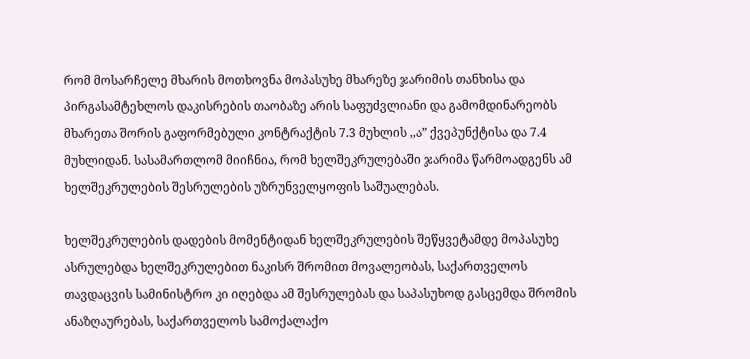რომ მოსარჩელე მხარის მოთხოვნა მოპასუხე მხარეზე ჯარიმის თანხისა და პირგასამტეხლოს დაკისრების თაობაზე არის საფუძვლიანი და გამომდინარეობს მხარეთა შორის გაფორმებული კონტრაქტის 7.3 მუხლის ,,ა” ქვეპუნქტისა და 7.4 მუხლიდან. სასამართლომ მიიჩნია, რომ ხელშეკრულებაში ჯარიმა წარმოადგენს ამ ხელშეკრულების შესრულების უზრუნველყოფის საშუალებას.

ხელშეკრულების დადების მომენტიდან ხელშეკრულების შეწყვეტამდე მოპასუხე ასრულებდა ხელშეკრულებით ნაკისრ შრომით მოვალეობას, საქართველოს თავდაცვის სამინისტრო კი იღებდა ამ შესრულებას და საპასუხოდ გასცემდა შრომის ანაზღაურებას, საქართველოს სამოქალაქო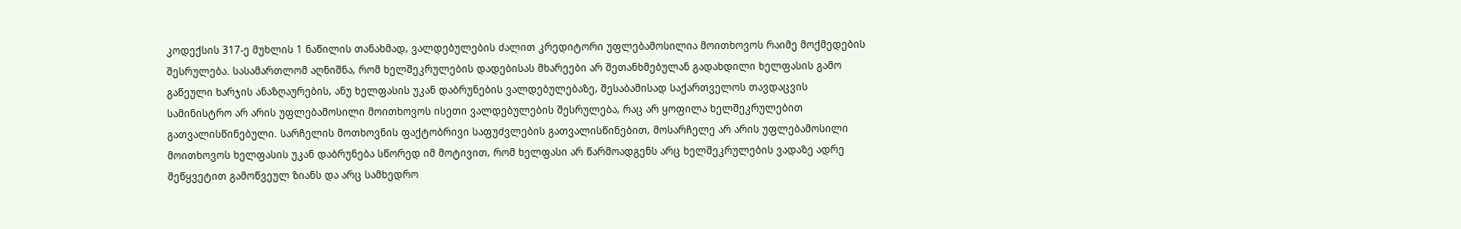კოდექსის 317-ე მუხლის 1 ნაწილის თანახმად, ვალდებულების ძალით კრედიტორი უფლებამოსილია მოითხოვოს რაიმე მოქმედების შესრულება. სასამართლომ აღნიშნა, რომ ხელშეკრულების დადებისას მხარეები არ შეთანხმებულან გადახდილი ხელფასის გამო გაწეული ხარჯის ანაზღაურების, ანუ ხელფასის უკან დაბრუნების ვალდებულებაზე, შესაბამისად საქართველოს თავდაცვის სამინისტრო არ არის უფლებამოსილი მოითხოვოს ისეთი ვალდებულების შესრულება, რაც არ ყოფილა ხელშეკრულებით გათვალისწინებული. სარჩელის მოთხოვნის ფაქტობრივი საფუძვლების გათვალისწინებით, მოსარჩელე არ არის უფლებამოსილი მოითხოვოს ხელფასის უკან დაბრუნება სწორედ იმ მოტივით, რომ ხელფასი არ წარმოადგენს არც ხელშეკრულების ვადაზე ადრე შეწყვეტით გამოწვეულ ზიანს და არც სამხედრო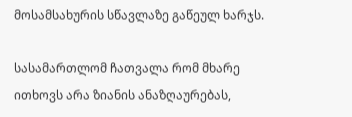მოსამსახურის სწავლაზე გაწეულ ხარჯს.

სასამართლომ ჩათვალა რომ მხარე ითხოვს არა ზიანის ანაზღაურებას,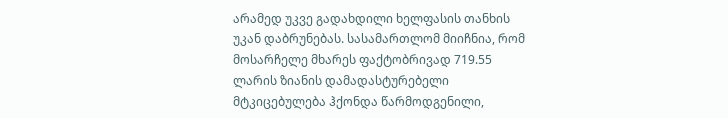არამედ უკვე გადახდილი ხელფასის თანხის უკან დაბრუნებას. სასამართლომ მიიჩნია, რომ მოსარჩელე მხარეს ფაქტობრივად 719.55 ლარის ზიანის დამადასტურებელი მტკიცებულება ჰქონდა წარმოდგენილი,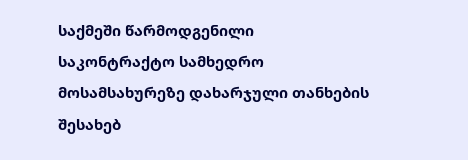საქმეში წარმოდგენილი საკონტრაქტო სამხედრო მოსამსახურეზე დახარჯული თანხების შესახებ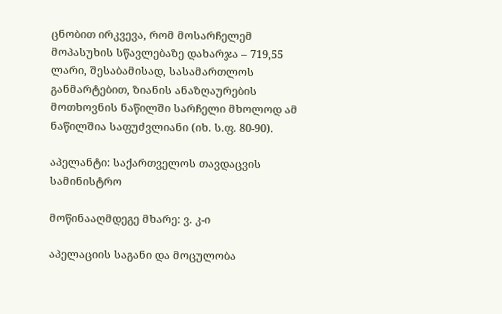ცნობით ირკვევა, რომ მოსარჩელემ მოპასუხის სწავლებაზე დახარჯა – 719,55 ლარი, შესაბამისად, სასამართლოს განმარტებით, ზიანის ანაზღაურების მოთხოვნის ნაწილში სარჩელი მხოლოდ ამ ნაწილშია საფუძვლიანი (იხ. ს.ფ. 80-90).

აპელანტი: საქართველოს თავდაცვის სამინისტრო

მოწინააღმდეგე მხარე: ვ. კ-ი

აპელაციის საგანი და მოცულობა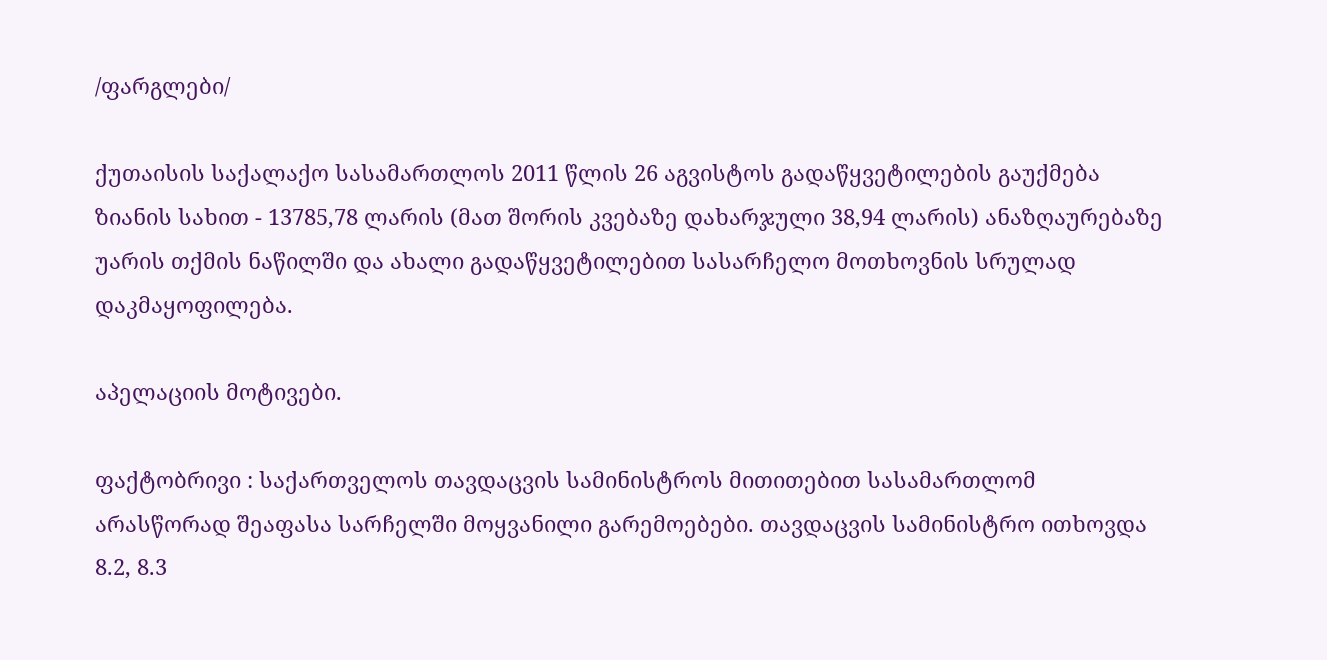/ფარგლები/

ქუთაისის საქალაქო სასამართლოს 2011 წლის 26 აგვისტოს გადაწყვეტილების გაუქმება ზიანის სახით - 13785,78 ლარის (მათ შორის კვებაზე დახარჯული 38,94 ლარის) ანაზღაურებაზე უარის თქმის ნაწილში და ახალი გადაწყვეტილებით სასარჩელო მოთხოვნის სრულად დაკმაყოფილება.

აპელაციის მოტივები.

ფაქტობრივი : საქართველოს თავდაცვის სამინისტროს მითითებით სასამართლომ არასწორად შეაფასა სარჩელში მოყვანილი გარემოებები. თავდაცვის სამინისტრო ითხოვდა 8.2, 8.3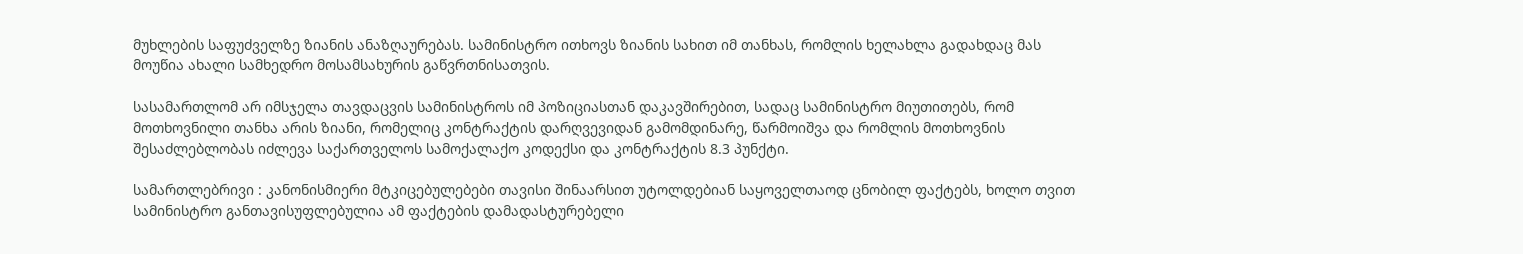მუხლების საფუძველზე ზიანის ანაზღაურებას. სამინისტრო ითხოვს ზიანის სახით იმ თანხას, რომლის ხელახლა გადახდაც მას მოუწია ახალი სამხედრო მოსამსახურის გაწვრთნისათვის.

სასამართლომ არ იმსჯელა თავდაცვის სამინისტროს იმ პოზიციასთან დაკავშირებით, სადაც სამინისტრო მიუთითებს, რომ მოთხოვნილი თანხა არის ზიანი, რომელიც კონტრაქტის დარღვევიდან გამომდინარე, წარმოიშვა და რომლის მოთხოვნის შესაძლებლობას იძლევა საქართველოს სამოქალაქო კოდექსი და კონტრაქტის 8.3 პუნქტი.

სამართლებრივი : კანონისმიერი მტკიცებულებები თავისი შინაარსით უტოლდებიან საყოველთაოდ ცნობილ ფაქტებს, ხოლო თვით სამინისტრო განთავისუფლებულია ამ ფაქტების დამადასტურებელი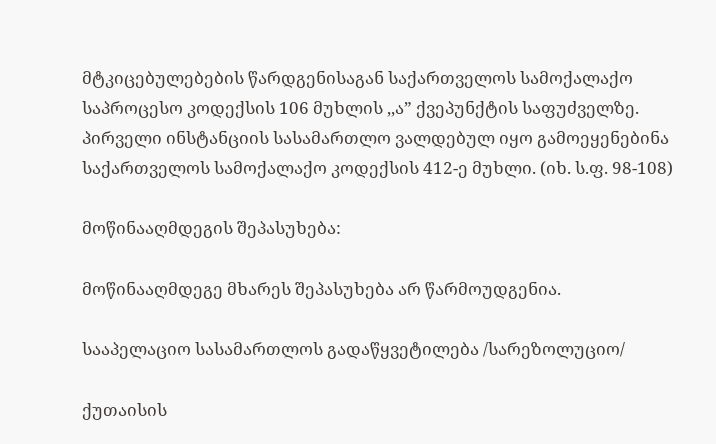მტკიცებულებების წარდგენისაგან საქართველოს სამოქალაქო საპროცესო კოდექსის 106 მუხლის ,,ა” ქვეპუნქტის საფუძველზე. პირველი ინსტანციის სასამართლო ვალდებულ იყო გამოეყენებინა საქართველოს სამოქალაქო კოდექსის 412-ე მუხლი. (იხ. ს.ფ. 98-108)

მოწინააღმდეგის შეპასუხება:

მოწინააღმდეგე მხარეს შეპასუხება არ წარმოუდგენია.

სააპელაციო სასამართლოს გადაწყვეტილება /სარეზოლუციო/

ქუთაისის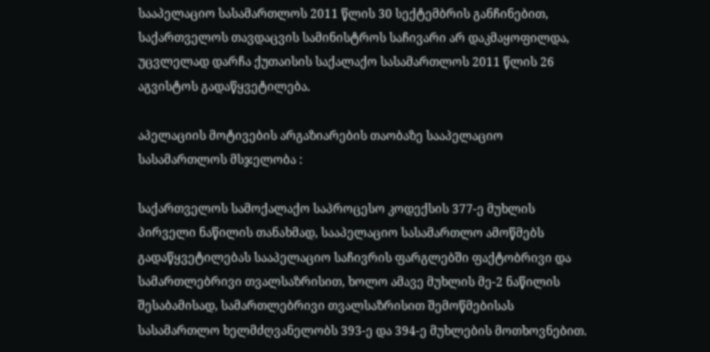სააპელაციო სასამართლოს 2011 წლის 30 სექტემბრის განჩინებით, საქართველოს თავდაცვის სამინისტროს საჩივარი არ დაკმაყოფილდა, უცვლელად დარჩა ქუთაისის საქალაქო სასამართლოს 2011 წლის 26 აგვისტოს გადაწყვეტილება.

აპელაციის მოტივების არგაზიარების თაობაზე სააპელაციო სასამართლოს მსჯელობა :

საქართველოს სამოქალაქო საპროცესო კოდექსის 377-ე მუხლის პირველი ნაწილის თანახმად, სააპელაციო სასამართლო ამოწმებს გადაწყვეტილებას სააპელაციო საჩივრის ფარგლებში ფაქტობრივი და სამართლებრივი თვალსაზრისით, ხოლო ამავე მუხლის მე-2 ნაწილის შესაბამისად, სამართლებრივი თვალსაზრისით შემოწმებისას სასამართლო ხელმძღვანელობს 393-ე და 394-ე მუხლების მოთხოვნებით.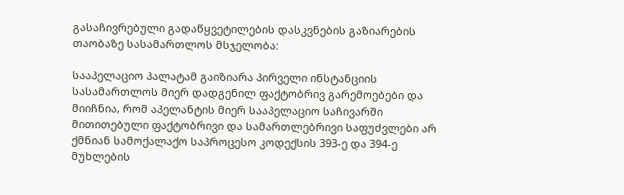გასაჩივრებული გადაწყვეტილების დასკვნების გაზიარების თაობაზე სასამართლოს მსჯელობა:

სააპელაციო პალატამ გაიზიარა პირველი ინსტანციის სასამართლოს მიერ დადგენილ ფაქტობრივ გარემოებები და მიიჩნია, რომ აპელანტის მიერ სააპელაციო საჩივარში მითითებული ფაქტობრივი და სამართლებრივი საფუძვლები არ ქმნიან სამოქალაქო საპროცესო კოდექსის 393-ე და 394-ე მუხლების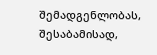შემადგენლობას, შესაბამისად,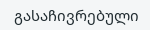გასაჩივრებული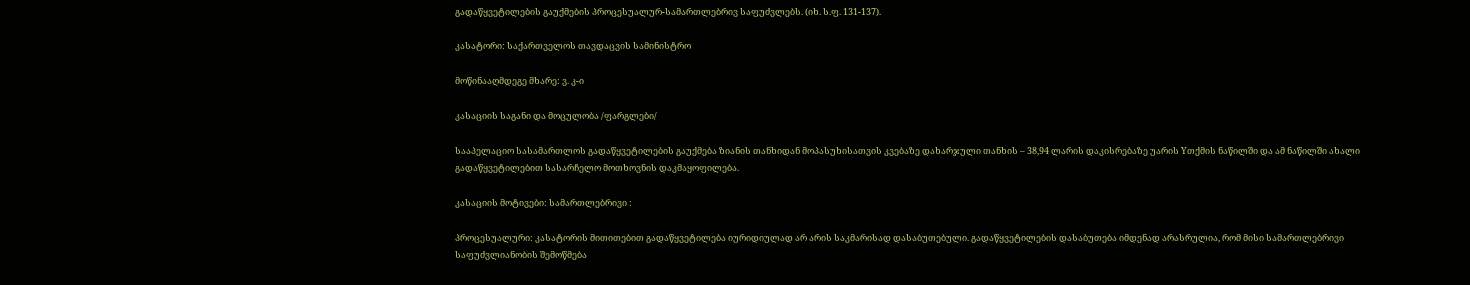გადაწყვეტილების გაუქმების პროცესუალურ-სამართლებრივ საფუძვლებს. (იხ. ს.ფ. 131-137).

კასატორი: საქართველოს თავდაცვის სამინისტრო

მოწინააღმდეგე მხარე: ვ. კ-ი

კასაციის საგანი და მოცულობა /ფარგლები/

სააპელაციო სასამართლოს გადაწყვეტილების გაუქმება ზიანის თანხიდან მოპასუხისათვის კვებაზე დახარჯული თანხის – 38,94 ლარის დაკისრებაზე უარის Yთქმის ნაწილში და ამ ნაწილში ახალი გადაწყვეტილებით სასარჩელო მოთხოვნის დაკმაყოფილება.

კასაციის მოტივები: სამართლებრივი :

პროცესუალური: კასატორის მითითებით გადაწყვეტილება იურიდიულად არ არის საკმარისად დასაბუთებული. გადაწყვეტილების დასაბუთება იმდენად არასრულია, რომ მისი სამართლებრივი საფუძვლიანობის შემოწმება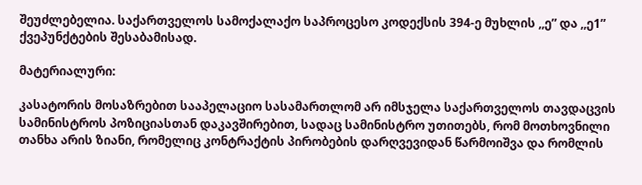შეუძლებელია. საქართველოს სამოქალაქო საპროცესო კოდექსის 394-ე მუხლის ,,ე” და ,,ე1” ქვეპუნქტების შესაბამისად.

მატერიალური:

კასატორის მოსაზრებით სააპელაციო სასამართლომ არ იმსჯელა საქართველოს თავდაცვის სამინისტროს პოზიციასთან დაკავშირებით, სადაც სამინისტრო უთითებს, რომ მოთხოვნილი თანხა არის ზიანი, რომელიც კონტრაქტის პირობების დარღვევიდან წარმოიშვა და რომლის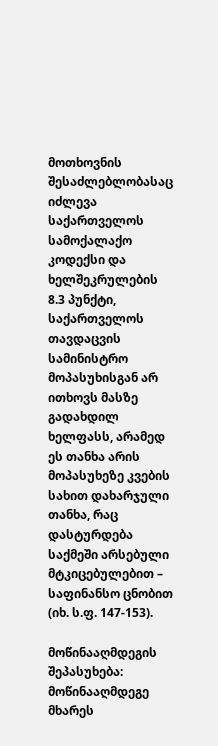მოთხოვნის შესაძლებლობასაც იძლევა საქართველოს სამოქალაქო კოდექსი და ხელშეკრულების 8.3 პუნქტი, საქართველოს თავდაცვის სამინისტრო მოპასუხისგან არ ითხოვს მასზე გადახდილ ხელფასს, არამედ ეს თანხა არის მოპასუხეზე კვების სახით დახარჯული თანხა, რაც დასტურდება საქმეში არსებული მტკიცებულებით – საფინანსო ცნობით (იხ. ს.ფ. 147-153).

მოწინააღმდეგის შეპასუხება: მოწინააღმდეგე მხარეს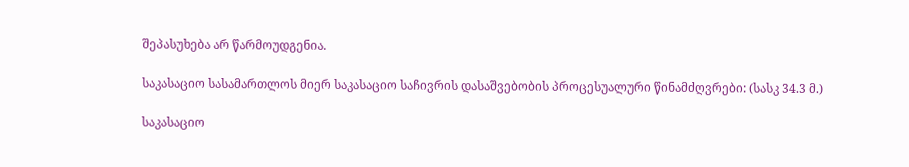შეპასუხება არ წარმოუდგენია.

საკასაციო სასამართლოს მიერ საკასაციო საჩივრის დასაშვებობის პროცესუალური წინამძღვრები: (სასკ 34.3 მ.)

საკასაციო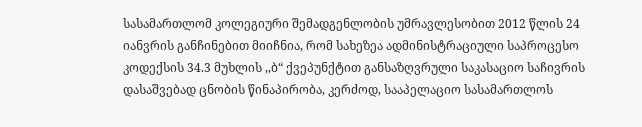სასამართლომ კოლეგიური შემადგენლობის უმრავლესობით 2012 წლის 24 იანვრის განჩინებით მიიჩნია, რომ სახეზეა ადმინისტრაციული საპროცესო კოდექსის 34.3 მუხლის ,,ბ“ ქვეპუნქტით განსაზღვრული საკასაციო საჩივრის დასაშვებად ცნობის წინაპირობა, კერძოდ, სააპელაციო სასამართლოს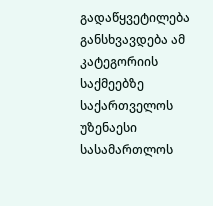გადაწყვეტილება განსხვავდება ამ კატეგორიის საქმეებზე საქართველოს უზენაესი სასამართლოს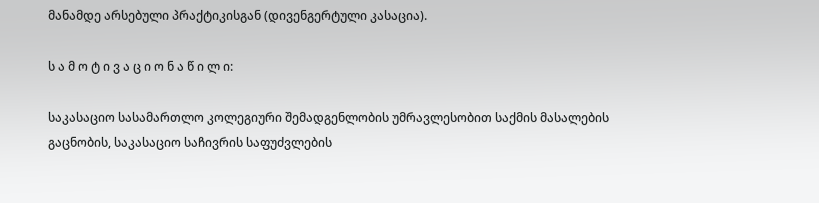მანამდე არსებული პრაქტიკისგან (დივენგერტული კასაცია).

ს ა მ ო ტ ი ვ ა ც ი ო ნ ა წ ი ლ ი:

საკასაციო სასამართლო კოლეგიური შემადგენლობის უმრავლესობით საქმის მასალების გაცნობის, საკასაციო საჩივრის საფუძვლების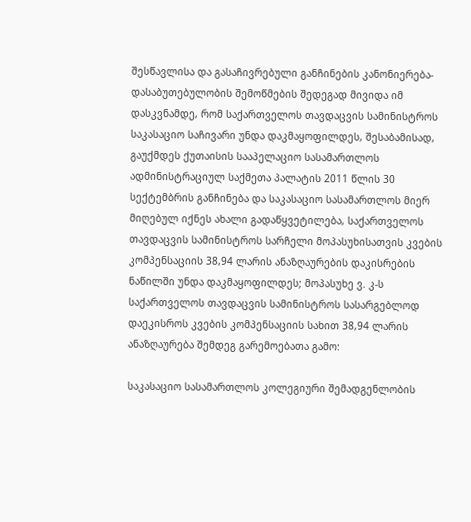შესწავლისა და გასაჩივრებული განჩინების კანონიერება-დასაბუთებულობის შემოწმების შედეგად მივიდა იმ დასკვნამდე, რომ საქართველოს თავდაცვის სამინისტროს საკასაციო საჩივარი უნდა დაკმაყოფილდეს, შესაბამისად, გაუქმდეს ქუთაისის სააპელაციო სასამართლოს ადმინისტრაციულ საქმეთა პალატის 2011 წლის 30 სექტემბრის განჩინება და საკასაციო სასამართლოს მიერ მიღებულ იქნეს ახალი გადაწყვეტილება, საქართველოს თავდაცვის სამინისტროს სარჩელი მოპასუხისათვის კვების კომპენსაციის 38,94 ლარის ანაზღაურების დაკისრების ნაწილში უნდა დაკმაყოფილდეს; მოპასუხე ვ. კ-ს საქართველოს თავდაცვის სამინისტროს სასარგებლოდ დაეკისროს კვების კომპენსაციის სახით 38,94 ლარის ანაზღაურება შემდეგ გარემოებათა გამო:

საკასაციო სასამართლოს კოლეგიური შემადგენლობის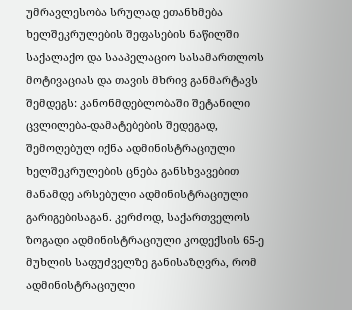უმრავლესობა სრულად ეთანხმება ხელშეკრულების შეფასების ნაწილში საქალაქო და სააპელაციო სასამართლოს მოტივაციას და თავის მხრივ განმარტავს შემდეგს: კანონმდებლობაში შეტანილი ცვლილება-დამატებების შედეგად, შემოღებულ იქნა ადმინისტრაციული ხელშეკრულების ცნება განსხვავებით მანამდე არსებული ადმინისტრაციული გარიგებისაგან. კერძოდ, საქართველოს ზოგადი ადმინისტრაციული კოდექსის 65-ე მუხლის საფუძველზე განისაზღვრა, რომ ადმინისტრაციული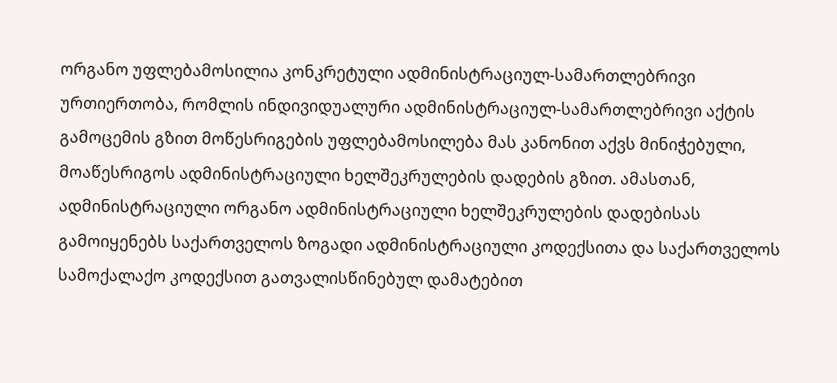ორგანო უფლებამოსილია კონკრეტული ადმინისტრაციულ-სამართლებრივი ურთიერთობა, რომლის ინდივიდუალური ადმინისტრაციულ-სამართლებრივი აქტის გამოცემის გზით მოწესრიგების უფლებამოსილება მას კანონით აქვს მინიჭებული, მოაწესრიგოს ადმინისტრაციული ხელშეკრულების დადების გზით. ამასთან, ადმინისტრაციული ორგანო ადმინისტრაციული ხელშეკრულების დადებისას გამოიყენებს საქართველოს ზოგადი ადმინისტრაციული კოდექსითა და საქართველოს სამოქალაქო კოდექსით გათვალისწინებულ დამატებით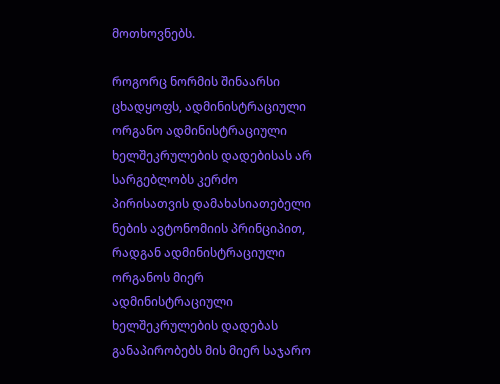მოთხოვნებს.

როგორც ნორმის შინაარსი ცხადყოფს, ადმინისტრაციული ორგანო ადმინისტრაციული ხელშეკრულების დადებისას არ სარგებლობს კერძო პირისათვის დამახასიათებელი ნების ავტონომიის პრინციპით, რადგან ადმინისტრაციული ორგანოს მიერ ადმინისტრაციული ხელშეკრულების დადებას განაპირობებს მის მიერ საჯარო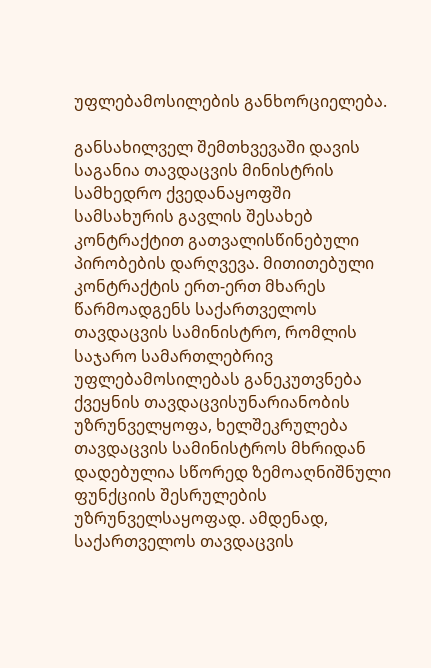უფლებამოსილების განხორციელება.

განსახილველ შემთხვევაში დავის საგანია თავდაცვის მინისტრის სამხედრო ქვედანაყოფში სამსახურის გავლის შესახებ კონტრაქტით გათვალისწინებული პირობების დარღვევა. მითითებული კონტრაქტის ერთ-ერთ მხარეს წარმოადგენს საქართველოს თავდაცვის სამინისტრო, რომლის საჯარო სამართლებრივ უფლებამოსილებას განეკუთვნება ქვეყნის თავდაცვისუნარიანობის უზრუნველყოფა, ხელშეკრულება თავდაცვის სამინისტროს მხრიდან დადებულია სწორედ ზემოაღნიშნული ფუნქციის შესრულების უზრუნველსაყოფად. ამდენად, საქართველოს თავდაცვის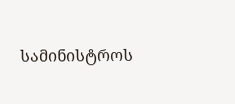სამინისტროს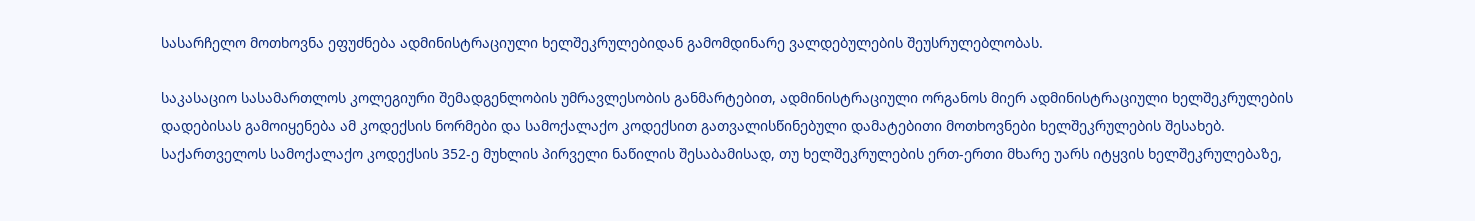სასარჩელო მოთხოვნა ეფუძნება ადმინისტრაციული ხელშეკრულებიდან გამომდინარე ვალდებულების შეუსრულებლობას.

საკასაციო სასამართლოს კოლეგიური შემადგენლობის უმრავლესობის განმარტებით, ადმინისტრაციული ორგანოს მიერ ადმინისტრაციული ხელშეკრულების დადებისას გამოიყენება ამ კოდექსის ნორმები და სამოქალაქო კოდექსით გათვალისწინებული დამატებითი მოთხოვნები ხელშეკრულების შესახებ. საქართველოს სამოქალაქო კოდექსის 352-ე მუხლის პირველი ნაწილის შესაბამისად, თუ ხელშეკრულების ერთ-ერთი მხარე უარს იტყვის ხელშეკრულებაზე,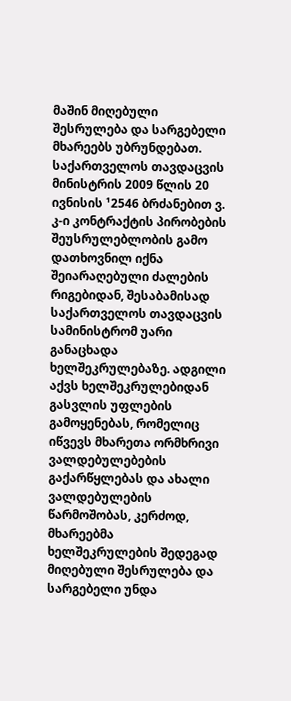მაშინ მიღებული შესრულება და სარგებელი მხარეებს უბრუნდებათ. საქართველოს თავდაცვის მინისტრის 2009 წლის 20 ივნისის ¹2546 ბრძანებით ვ. კ-ი კონტრაქტის პირობების შეუსრულებლობის გამო დათხოვნილ იქნა შეიარაღებული ძალების რიგებიდან, შესაბამისად საქართველოს თავდაცვის სამინისტრომ უარი განაცხადა ხელშეკრულებაზე. ადგილი აქვს ხელშეკრულებიდან გასვლის უფლების გამოყენებას, რომელიც იწვევს მხარეთა ორმხრივი ვალდებულებების გაქარწყლებას და ახალი ვალდებულების წარმოშობას, კერძოდ, მხარეებმა ხელშეკრულების შედეგად მიღებული შესრულება და სარგებელი უნდა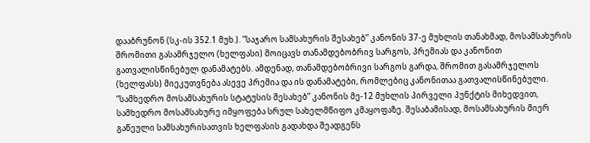დააბრუნონ (სკ-ის 352.1 მუხ.). “საჯარო სამსახურის შესახებ” კანონის 37-ე მუხლის თანახმად, მოსამსახურის შრომითი გასამრჯელო (ხელფასი) მოიცავს თანამდებობრივ სარგოს, პრემიას და კანონით გათვალისწინებულ დანამატებს. ამდენად, თანამდებობრივი სარგოს გარდა, შრომით გასამრჯელოს (ხელფასს) მიეკუთვნება ასევე პრემია და ის დანამატები, რომლებიც კანონითაა გათვალისწინებული. “სამხედრო მოსამსახურის სტატუსის შესახებ” კანონის მე-12 მუხლის პირველი პუნქტის მიხედვით, სამხედრო მოსამსახურე იმყოფება სრულ სახელმწიფო კმაყოფაზე. შესაბამისად, მოსამსახურის მიერ გაწეული სამსახურისათვის ხელფასის გადახდა შეადგენს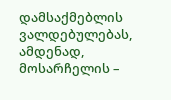დამსაქმებლის ვალდებულებას, ამდენად, მოსარჩელის –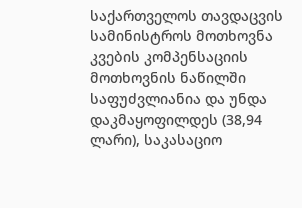საქართველოს თავდაცვის სამინისტროს მოთხოვნა კვების კომპენსაციის მოთხოვნის ნაწილში საფუძვლიანია და უნდა დაკმაყოფილდეს (38,94 ლარი), საკასაციო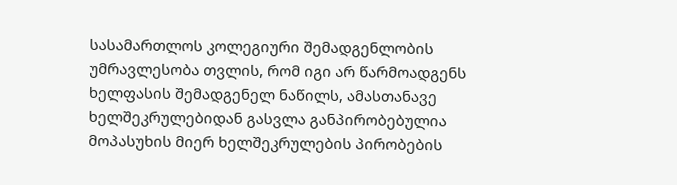სასამართლოს კოლეგიური შემადგენლობის უმრავლესობა თვლის, რომ იგი არ წარმოადგენს ხელფასის შემადგენელ ნაწილს, ამასთანავე ხელშეკრულებიდან გასვლა განპირობებულია მოპასუხის მიერ ხელშეკრულების პირობების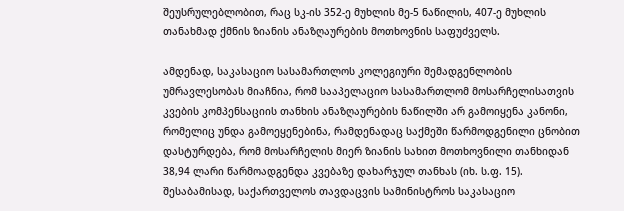შეუსრულებლობით, რაც სკ-ის 352-ე მუხლის მე-5 ნაწილის, 407-ე მუხლის თანახმად ქმნის ზიანის ანაზღაურების მოთხოვნის საფუძველს.

ამდენად, საკასაციო სასამართლოს კოლეგიური შემადგენლობის უმრავლესობას მიაჩნია, რომ სააპელაციო სასამართლომ მოსარჩელისათვის კვების კომპენსაციის თანხის ანაზღაურების ნაწილში არ გამოიყენა კანონი, რომელიც უნდა გამოეყენებინა, რამდენადაც საქმეში წარმოდგენილი ცნობით დასტურდება, რომ მოსარჩელის მიერ ზიანის სახით მოთხოვნილი თანხიდან 38,94 ლარი წარმოადგენდა კვებაზე დახარჯულ თანხას (იხ. ს.ფ. 15). შესაბამისად, საქართველოს თავდაცვის სამინისტროს საკასაციო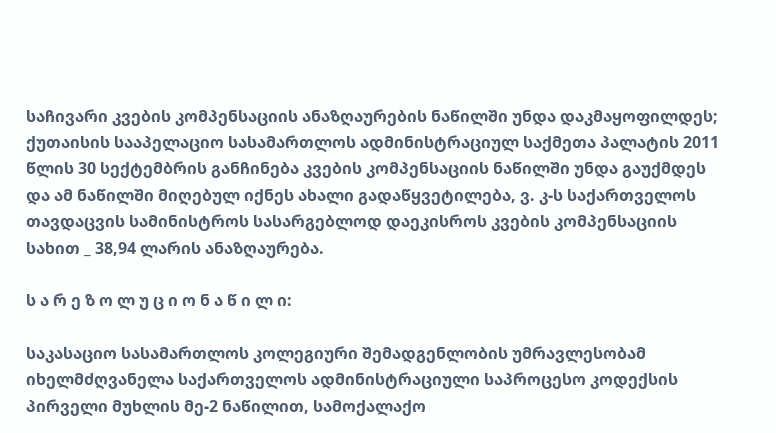საჩივარი კვების კომპენსაციის ანაზღაურების ნაწილში უნდა დაკმაყოფილდეს; ქუთაისის სააპელაციო სასამართლოს ადმინისტრაციულ საქმეთა პალატის 2011 წლის 30 სექტემბრის განჩინება კვების კომპენსაციის ნაწილში უნდა გაუქმდეს და ამ ნაწილში მიღებულ იქნეს ახალი გადაწყვეტილება, ვ. კ-ს საქართველოს თავდაცვის სამინისტროს სასარგებლოდ დაეკისროს კვების კომპენსაციის სახით _ 38,94 ლარის ანაზღაურება.

ს ა რ ე ზ ო ლ უ ც ი ო ნ ა წ ი ლ ი:

საკასაციო სასამართლოს კოლეგიური შემადგენლობის უმრავლესობამ იხელმძღვანელა საქართველოს ადმინისტრაციული საპროცესო კოდექსის პირველი მუხლის მე-2 ნაწილით, სამოქალაქო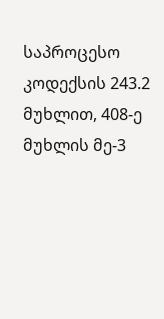საპროცესო კოდექსის 243.2 მუხლით, 408-ე მუხლის მე-3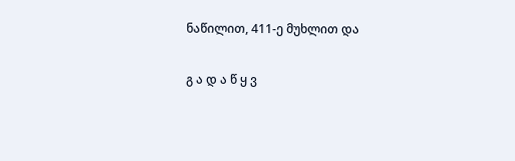ნაწილით, 411-ე მუხლით და

გ ა დ ა წ ყ ვ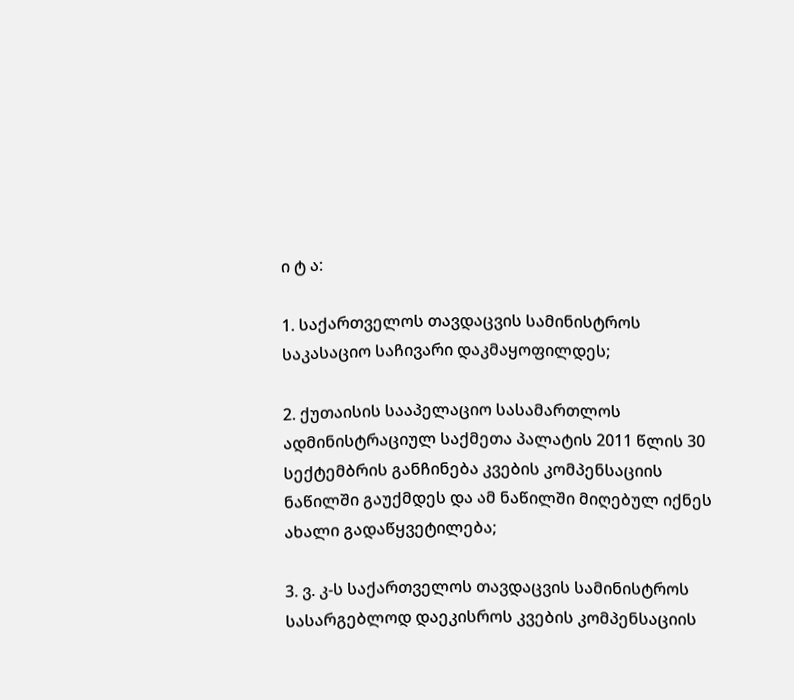ი ტ ა:

1. საქართველოს თავდაცვის სამინისტროს საკასაციო საჩივარი დაკმაყოფილდეს;

2. ქუთაისის სააპელაციო სასამართლოს ადმინისტრაციულ საქმეთა პალატის 2011 წლის 30 სექტემბრის განჩინება კვების კომპენსაციის ნაწილში გაუქმდეს და ამ ნაწილში მიღებულ იქნეს ახალი გადაწყვეტილება;

3. ვ. კ-ს საქართველოს თავდაცვის სამინისტროს სასარგებლოდ დაეკისროს კვების კომპენსაციის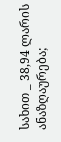სახით _ 38,94 ლარის ანაზღაურება;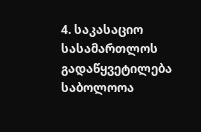4. საკასაციო სასამართლოს გადაწყვეტილება საბოლოოა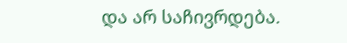და არ საჩივრდება.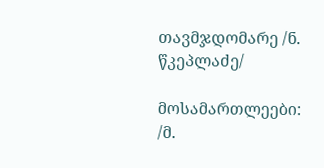თავმჯდომარე /ნ. წკეპლაძე/

მოსამართლეები: /მ.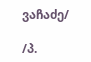ვაჩაძე/

/პ.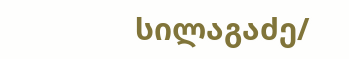სილაგაძე/